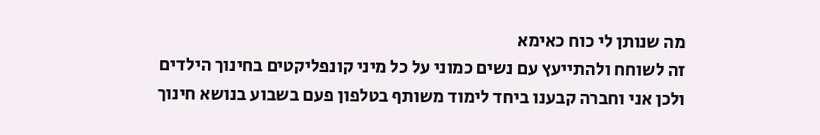מה שנותן לי כוח כאימא
זה לשוחח ולהתייעץ עם נשים כמוני על כל מיני קונפליקטים בחינוך הילדים
ולכן אני וחברה קבענו ביחד לימוד משותף בטלפון פעם בשבוע בנושא חינוך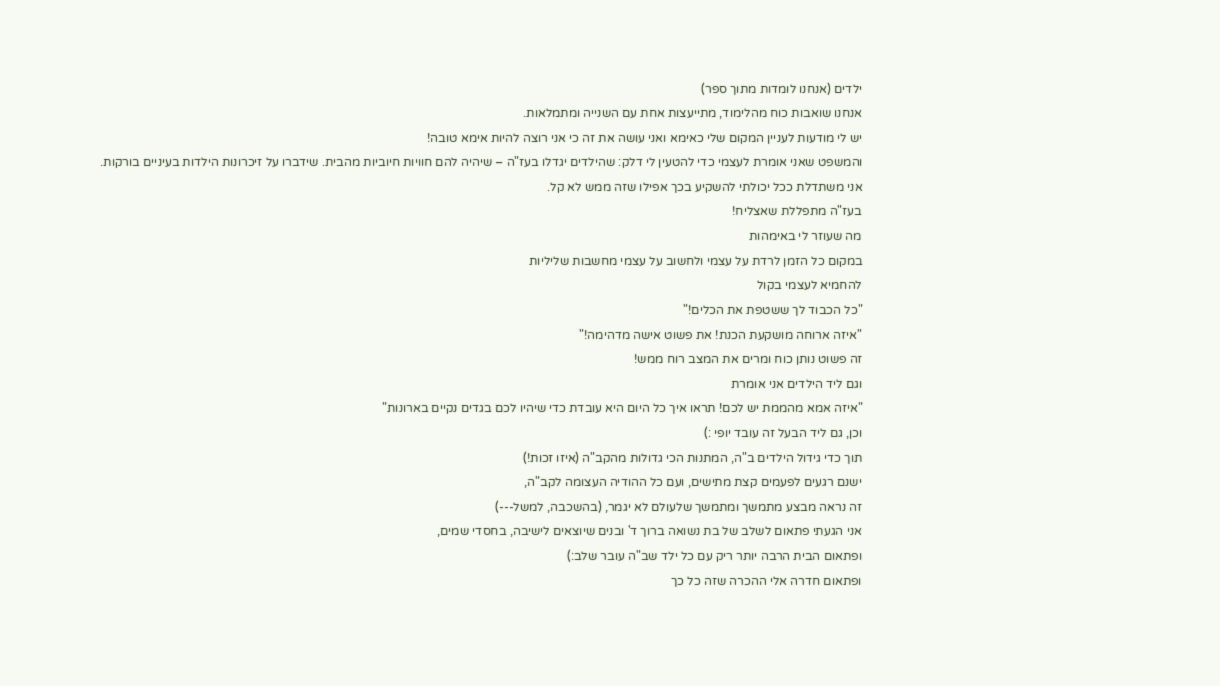ילדים (אנחנו לומדות מתוך ספר)
אנחנו שואבות כוח מהלימוד, מתייעצות אחת עם השנייה ומתמלאות.
יש לי מודעות לעניין המקום שלי כאימא ואני עושה את זה כי אני רוצה להיות אימא טובה!
והמשפט שאני אומרת לעצמי כדי להטעין לי דלק: שהילדים יגדלו בעז"ה – שיהיה להם חוויות חיוביות מהבית. שידברו על זיכרונות הילדות בעיניים בורקות.
אני משתדלת ככל יכולתי להשקיע בכך אפילו שזה ממש לא קל.
בעז"ה מתפללת שאצליח!
מה שעוזר לי באימהות
במקום כל הזמן לרדת על עצמי ולחשוב על עצמי מחשבות שליליות
להחמיא לעצמי בקול
"כל הכבוד לך ששטפת את הכלים!"
"איזה ארוחה מושקעת הכנת! את פשוט אישה מדהימה!"
זה פשוט נותן כוח ומרים את המצב רוח ממש!
וגם ליד הילדים אני אומרת
"איזה אמא מהממת יש לכם! תראו איך כל היום היא עובדת כדי שיהיו לכם בגדים נקיים בארונות"
וכן, גם ליד הבעל זה עובד יופי :)
תוך כדי גידול הילדים ב"ה, המתנות הכי גדולות מהקב"ה (איזו זכות!)
ישנם רגעים לפעמים קצת מתישים, ועם כל ההודיה העצומה לקב"ה,
זה נראה מבצע מתמשך ומתמשך שלעולם לא יגמר, (בהשכבה, למשל---)
אני הגעתי פתאום לשלב של בת נשואה ברוך ד' ובנים שיוצאים לישיבה, בחסדי שמים,
ופתאום הבית הרבה יותר ריק עם כל ילד שב"ה עובר שלב:)
ופתאום חדרה אלי ההכרה שזה כל כך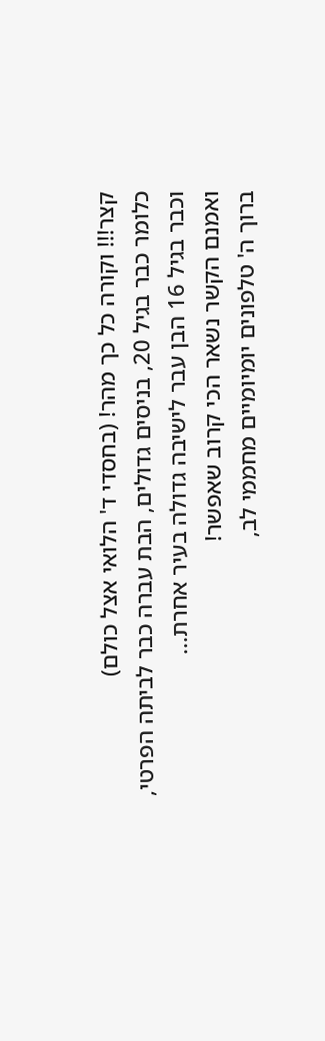קצר!!! וקורה כל כך מהר! (בחסדי ד' הלואי אצל כולם)
כלומר כבר בגיל 20, בניסים גדולים, הבת עברה כבר לביתה הפרטי,
וכבר בגיל 16 הבן עבר לישיבה גדולה בעיר אחרת...
ואמנם הקשר נשאר הכי קרוב שאפשר!
ברוך ה' טלפונים יומיומיים מחממי לב,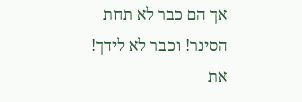אך הם כבר לא תחת הסינר! וכבר לא לידך!
את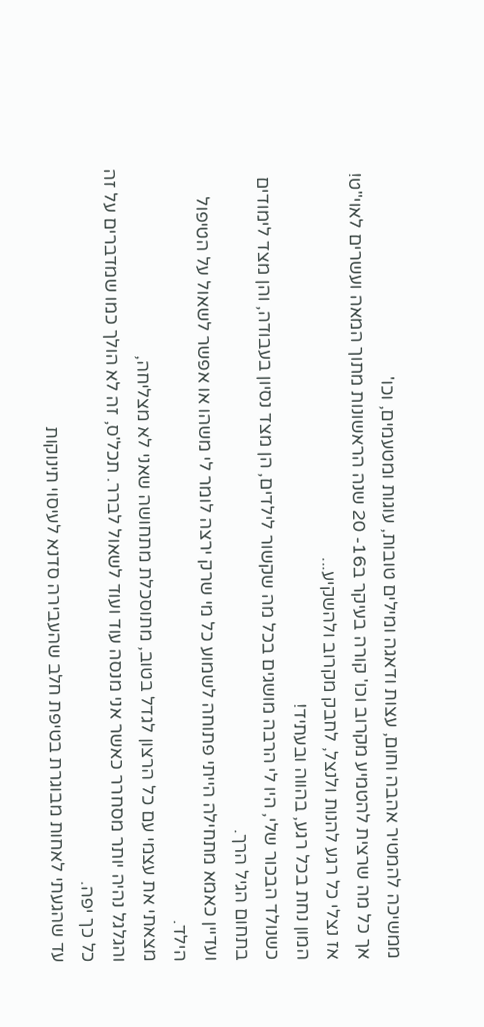ממשיכה להמטיר אהבה וחום, עצות ודאגה ומילים טובות, עוגות ומטעמים, וכו'
אך כל מה שרצית להטמיע מקרוב וכו' קורה בעיקר ב16- 20 שנה הראשונות מתוך המאה ועשרים לאוי"ט!
אז נצלי כל רגע להנות ולנצל, לחבק מקרוב ולהשקיע...
המון נחת בכל רגע, בהווה ובעתיד!
כשנולד הבכור שלי, היו לי הרבה מושגים בכל מה שקשור לילדים, הן מצד נסיון בעבודה, והן מצד לימודים בתחום הגיל הרך.
ועדיין כאמא מתחילה הייתי פתוחה לשמוע כל מי שרק ירצה לומר לי משהו או אפשר לשאול על הטיפול הילד.
מצאתי את עצמי עם כל הרצון לגדל בטוב, מתוסכלת מתחושה שאני לא מצליחה,
והגלגל נהיה יותר מסחרר כאשר אני מנסה עוד ועוד לשאול לברר. תכל'ס, זה לא הולך כמו שמדברים על זה כל כך יפה.
עד שהגעתי לאחות מבוגרת בטיפת חלב שהעבירה סדנא לעיסוי תינוקות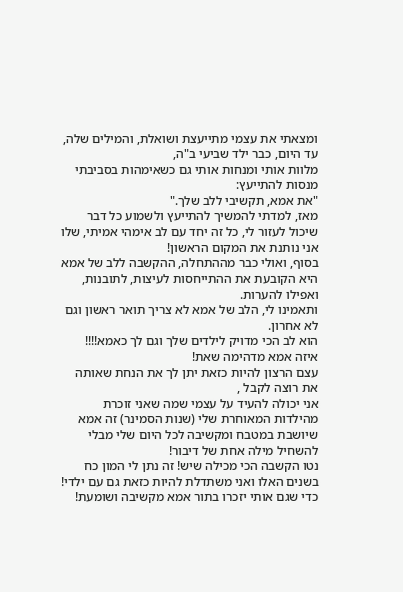ומצאתי את עצמי מתייעצת ושואלת, והמילים שלה, עד היום, כבר ילד שביעי ב"ה,
מלוות אותי ומנחות אותי גם כשאימהות בסביבתי מנסות להתייעץ:
"את אמא, תקשיבי ללב שלך."
מאז, למדתי להמשיך להתייעץ ולשמוע כל דבר שיכול לעזור לי, כל זה יחד עם לב אימהי אמיתי, שלו אני נותנת את המקום הראשון!
בסוף, ואולי כבר מההתחלה, ההקשבה ללב של אמא היא הקובעת את ההתייחסות לעיצות, לתובנות, ואפילו להערות.
ותאמינו לי, הלב של אמא לא צריך תואר ראשון וגם לא אחרון.
הוא לב הכי מדויק לילדים שלך וגם לך כאמא!!!!
איזה אמא מדהימה שאת!
עצם הרצון להיות כזאת יתן לך את הנחת שאותה את רוצה לקבל ,
אני יכולה להעיד על עצמי שמה שאני זוכרת מהילדות המאוחרת שלי (שנות הסמינר) זה אמא שיושבת במטבח ומקשיבה לכל היום שלי מבלי להשחיל מילה אחת של דיבור!
נטו הקשבה הכי מכילה שיש! זה נתן לי המון כח בשנים האלו ואני משתדלת להיות כזאת גם עם ילדי!
כדי שגם אותי יזכרו בתור אמא מקשיבה ושומעת!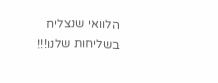הלוואי שנצליח בשליחות שלנו!!!